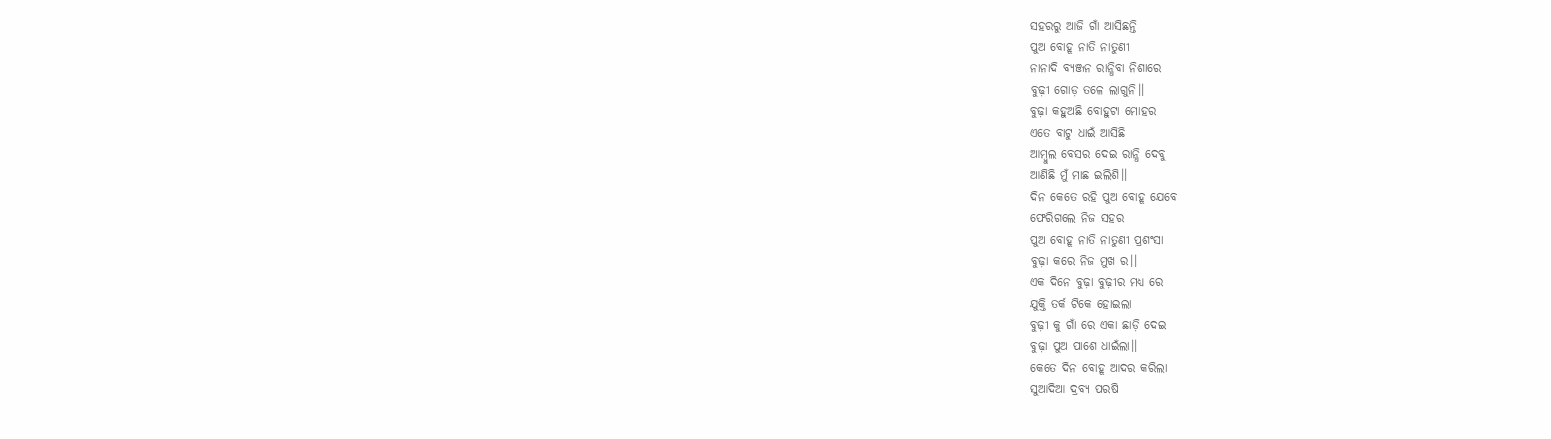ସହରରୁ ଆଜି ଗାଁ ଆସିଛନ୍ତି
ପୁଅ ବୋହୂ ନାତି ନାତୁଣୀ
ନାନାଦି ବ୍ୟଞ୍ଜନ ରାନ୍ଧିବା ନିଶାରେ
ବୁଢ଼ୀ ଗୋଡ଼ ତଳେ ଲାଗୁନି।।
ବୁଢ଼ା କହୁଅଛି ବୋହୁଟା ମୋହର
ଏତେ ବାଟୁ ଧାଇଁ ଆସିଛି
ଆମ୍ବୁଲ ବେସର ଦେଇ ରାନ୍ଧି ଦେବୁ
ଆଣିଛି ମୁଁ ମାଛ ଇଲିଶି।।
ଦିନ କେତେ ରହି ପୁଅ ବୋହୂ ଯେବେ
ଫେରିଗଲେ ନିଜ ସହର
ପୁଅ ବୋହୂ ନାତି ନାତୁଣୀ ପ୍ରଶଂସା
ବୁଢ଼ା କରେ ନିଜ ମୁଖ ର।।
ଏକ ଦିନେ ବୁଢ଼ା ବୁଢ଼ୀର ମଧ୍ୟ ରେ
ଯୁକ୍ତି ତର୍କ ଟିକେ ହୋଇଲା
ବୁଢ଼ୀ କୁ ଗାଁ ରେ ଏକା ଛାଡ଼ି ଦେଇ
ବୁଢ଼ା ପୁଅ ପାଶେ ଧାଇଁଲା।।
କେତେ ଦିନ ବୋହୂ ଆଦର କରିଲା
ସୁଆଦିଆ ଦ୍ରବ୍ୟ ପରଷି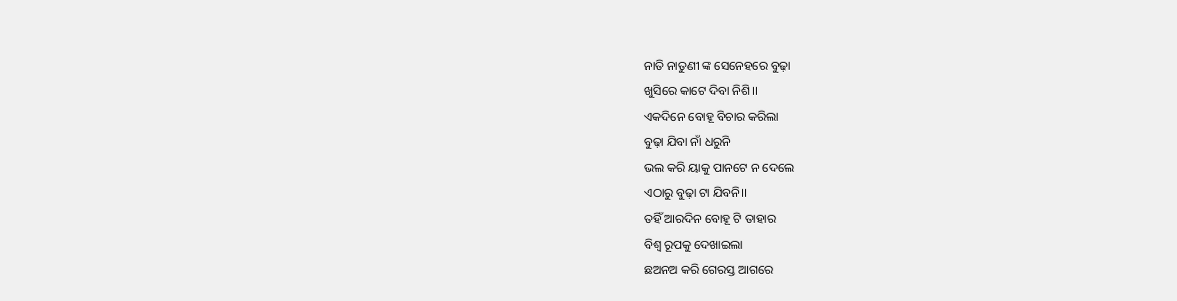ନାତି ନାତୁଣୀ ଙ୍କ ସେନେହରେ ବୁଢ଼ା
ଖୁସିରେ କାଟେ ଦିବା ନିଶି।।
ଏକଦିନେ ବୋହୂ ବିଚାର କରିଲା
ବୁଢ଼ା ଯିବା ନାଁ ଧରୁନି
ଭଲ କରି ୟାକୁ ପାନଟେ ନ ଦେଲେ
ଏଠାରୁ ବୁଢ଼ା ଟା ଯିବନି।।
ତହିଁ ଆରଦିନ ବୋହୂ ଟି ତାହାର
ବିଶ୍ଵ ରୂପକୁ ଦେଖାଇଲା
ଛଅନଅ କରି ଗେରସ୍ତ ଆଗରେ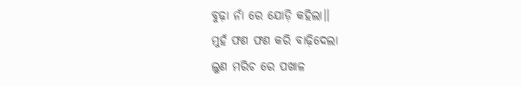ବୁଢ଼ା ନାଁ ରେ ଯୋଡ଼ି କହିଲା।।
ମୁହଁ ଫଣ ଫଣ କରି ବାଢ଼ିଦେଲା
ଲୁଣ ମରିଚ ରେ ପଖାଳ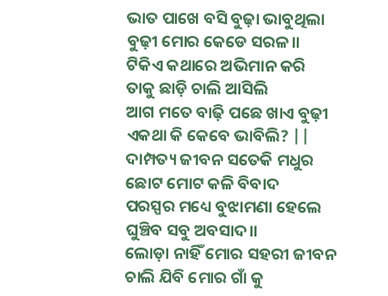ଭାତ ପାଖେ ବସି ବୁଢ଼ା ଭାବୁଥିଲା
ବୁଢ଼ୀ ମୋର କେଡେ ସରଳ।।
ଟିକିଏ କଥାରେ ଅଭିମାନ କରି
ତାକୁ ଛାଡ଼ି ଚାଲି ଆସିଲି
ଆଗ ମତେ ବାଢ଼ି ପଛେ ଖାଏ ବୁଢ଼ୀ
ଏକଥା କି କେବେ ଭାବିଲି? ||
ଦାମ୍ପତ୍ୟ ଜୀବନ ସତେକି ମଧୁର
ଛୋଟ ମୋଟ କଳି ବିବାଦ
ପରସ୍ପର ମଧ୍ୟେ ବୁଝାମଣା ହେଲେ
ଘୁଞ୍ଚିବ ସବୁ ଅବସାଦ।।
ଲୋଡ଼ା ନାହିଁ ମୋର ସହରୀ ଜୀବନ
ଚାଲି ଯିବି ମୋର ଗାଁ କୁ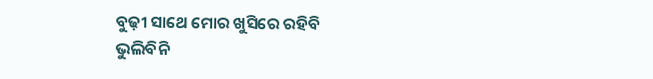ବୁଢ଼ୀ ସାଥେ ମୋର ଖୁସିରେ ରହିବି
ଭୁଲିବିନି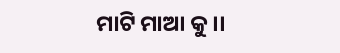ମାଟି ମାଆ କୁ।।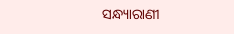ସନ୍ଧ୍ୟାରାଣୀ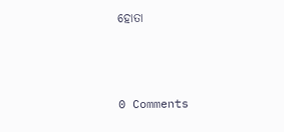ହୋତା



0 Comments